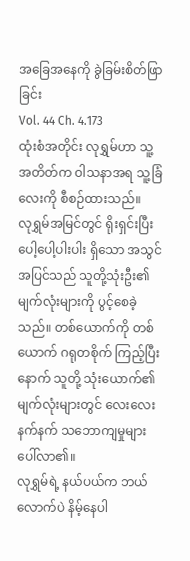အခြေအနေကို ခွဲခြမ်းစိတ်ဖြာခြင်း
Vol. 44 Ch. 4.173
ထုံးစံအတိုင်း လုရွှမ်ဟာ သူ့အတိတ်က ဝါသနာအရ သူ့ခြံလေးကို စီစဉ်ထားသည်။
လုရွှမ်အမြင်တွင် ရိုးရှင်းပြီး ပေါ့ပေါ့ပါးပါး ရှိသော အသွင်အပြင်သည် သူတို့သုံးဦး၏ မျက်လုံးများကို ပွင့်စေခဲ့သည်။ တစ်ယောက်ကို တစ်ယောက် ဂရုတစိုက် ကြည့်ပြီးနောက် သူတို့ သုံးယောက်၏ မျက်လုံးများတွင် လေးလေးနက်နက် သဘောကျမှုများ ပေါ်လာ၏။
လုရွှမ်ရဲ့ နယ်ပယ်က ဘယ်လောက်ပဲ နိမ့်နေပါ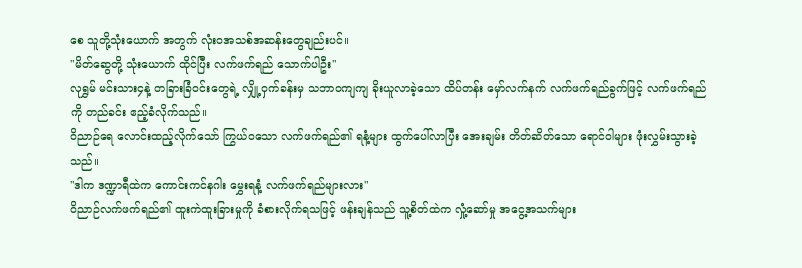စေ သူတို့သုံးယောက် အတွက် လုံးဝအသစ်အဆန်းတွေချည်းပင်။
"မိတ်ဆွေတို့ သုံးယောက် ထိုင်ပြီး လက်ဖက်ရည် သောက်ပါဦး"
လုရွှမ် မင်းသား၄နဲ့ တခြားခြံဝင်းတွေရဲ့ လျှို့ဝှက်ခန်းမှ သဘာဝကျကျ ခိုးယူလာခဲ့သော ထိပ်တန်း မှော်လက်နက် လက်ဖက်ရည်ခွက်ဖြင့် လက်ဖက်ရည်ကို တည်ခင်း ဧည့်ခံလိုက်သည်။
ဝိညာဉ်ရေ လောင်းထည့်လိုက်သော် ကြွယ်ဝသော လက်ဖက်ရည်၏ ရနံ့များ ထွက်ပေါ်လာပြီး အေးချမ်း တိတ်ဆိတ်သော ရောင်ဝါများ ဖုံးလွှမ်းသွားခဲ့သည်။
"ဒါက ဒဏ္ဍာရီထဲက ကောင်းကင်နဂါး မွှေးရနံ့ လက်ဖက်ရည်များလား"
ဝိညာဉ်လက်ဖက်ရည်၏ ထူးကဲထူးခြားမှုကို ခံစားလိုက်ရသဖြင့် ဖန်းချန်သည် သူ့စိတ်ထဲက လှုံ့ဆော်မှု အငွေ့အသက်များ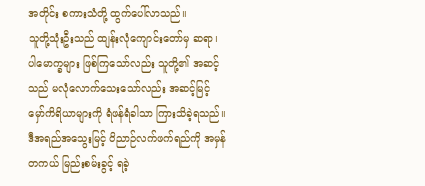အတိုင်း စကားသံတို့ ထွက်ပေါ်လာသည်။
သူတို့သုံးဦးသည် ထျန်းလုံကျောင်းတော်မှ ဆရာ၊ ပါမောက္ခများ ဖြစ်ကြသော်လည်း သူတို့၏ အဆင့်သည် မလုံလောက်သေးသော်လည်း အဆင့်မြင့် မှော်ကိရိယာများကို ရံဖန်ရံခါသာ ကြားသိခဲ့ရသည်။
ဒီအရည်အသွေးမြင့် ဝိညာဉ်လက်ဖက်ရည်ကို အမှန်တကယ် မြည်းစမ်းခွင့် ရခဲ့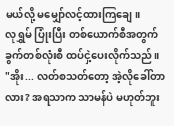မယ်လို့ မမျှော်လင့်ထားကြချေ။
လုရွှမ် ပြုံးပြီး တစ်ယောက်စီအတွက် ခွက်တစ်လုံးစီ ထပ်ငှဲ့ပေးလိုက်သည်။
"အိုး... လတ်စသတ်တော့ အဲ့လိုခေါ်တာလား? အရသာက သာမန်ပဲ မဟုတ်ဘူး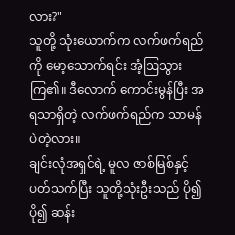လား?"
သူတို့ သုံးယောက်က လက်ဖက်ရည်ကို မော့သောက်ရင်း အံ့ဩသွားကြ၏။ ဒီလောက် ကောင်းမွန်ပြီး အရသာရှိတဲ့ လက်ဖက်ရည်က သာမန်ပဲတဲ့လား။
ချင်းလုံအရှင်ရဲ့ မူလ ဇာစ်မြစ်နှင့် ပတ်သက်ပြီး သူတို့သုံးဦးသည် ပို၍ပို၍ ဆန်း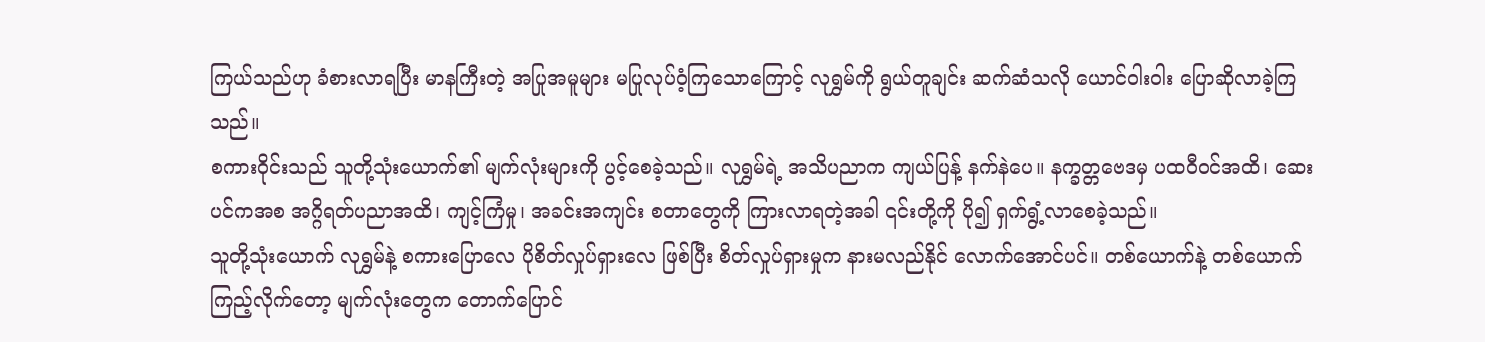ကြယ်သည်ဟု ခံစားလာရပြီး မာနကြီးတဲ့ အပြုအမူများ မပြုလုပ်ဝံ့ကြသောကြောင့် လုရွှမ်ကို ရွယ်တူချင်း ဆက်ဆံသလို ယောင်ဝါးဝါး ပြောဆိုလာခဲ့ကြသည်။
စကားဝိုင်းသည် သူတို့သုံးယောက်၏ မျက်လုံးများကို ပွင့်စေခဲ့သည်။ လုရွှမ်ရဲ့ အသိပညာက ကျယ်ပြန့် နက်နဲပေ။ နက္ခတ္တဗေဒမှ ပထဝီဝင်အထိ၊ ဆေးပင်ကအစ အဂ္ဂိရတ်ပညာအထိ၊ ကျင့်ကြံမှု၊ အခင်းအကျင်း စတာတွေကို ကြားလာရတဲ့အခါ ၎င်းတို့ကို ပို၍ ရှက်ရွံ့လာစေခဲ့သည်။
သူတို့သုံးယောက် လုရွှမ်နဲ့ စကားပြောလေ ပိုစိတ်လှုပ်ရှားလေ ဖြစ်ပြီး စိတ်လှုပ်ရှားမှုက နားမလည်နိုင် လောက်အောင်ပင်။ တစ်ယောက်နဲ့ တစ်ယောက် ကြည့်လိုက်တော့ မျက်လုံးတွေက တောက်ပြောင်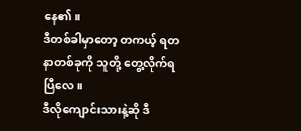နေ၏။
ဒီတစ်ခါမှာတော့ တကယ့် ရတနာတစ်ခုကို သူတို့ တွေ့လိုက်ရပြီလေ။
ဒီလိုကျောင်းသားနဲ့ဆို ဒီ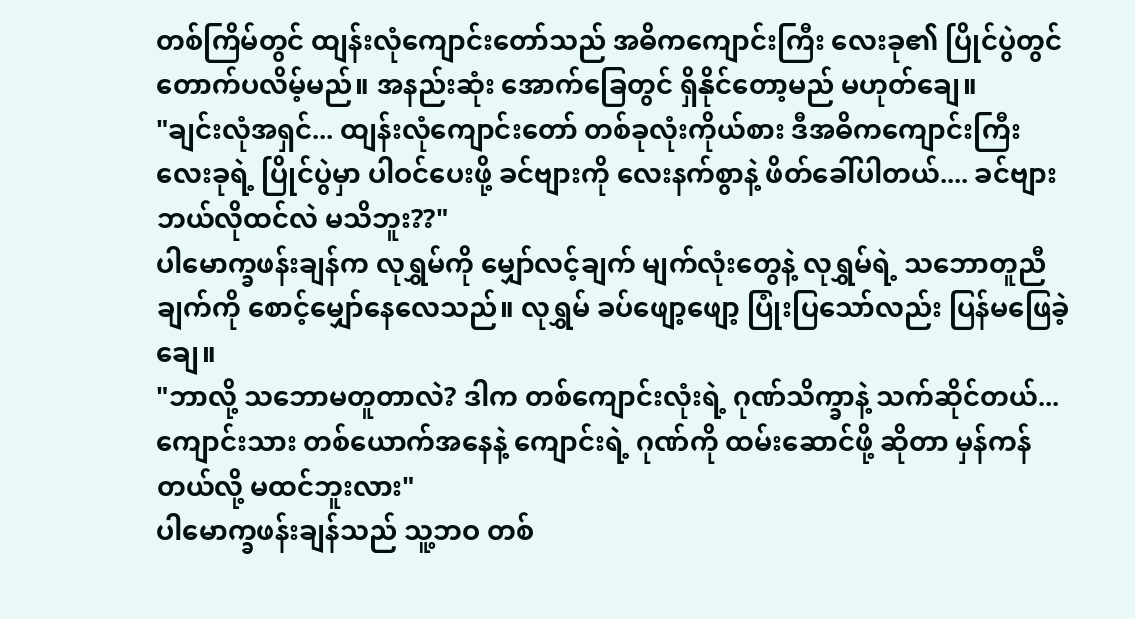တစ်ကြိမ်တွင် ထျန်းလုံကျောင်းတော်သည် အဓိကကျောင်းကြီး လေးခု၏ ပြိုင်ပွဲတွင် တောက်ပလိမ့်မည်။ အနည်းဆုံး အောက်ခြေတွင် ရှိနိုင်တော့မည် မဟုတ်ချေ။
"ချင်းလုံအရှင်... ထျန်းလုံကျောင်းတော် တစ်ခုလုံးကိုယ်စား ဒီအဓိကကျောင်းကြီး လေးခုရဲ့ ပြိုင်ပွဲမှာ ပါဝင်ပေးဖို့ ခင်ဗျားကို လေးနက်စွာနဲ့ ဖိတ်ခေါ်ပါတယ်.... ခင်ဗျား ဘယ်လိုထင်လဲ မသိဘူး??"
ပါမောက္ခဖန်းချန်က လုရွှမ်ကို မျှော်လင့်ချက် မျက်လုံးတွေနဲ့ လုရွှမ်ရဲ့ သဘောတူညီချက်ကို စောင့်မျှော်နေလေသည်။ လုရွှမ် ခပ်ဖျော့ဖျော့ ပြုံးပြသော်လည်း ပြန်မဖြေခဲ့ချေ။
"ဘာလို့ သဘောမတူတာလဲ? ဒါက တစ်ကျောင်းလုံးရဲ့ ဂုဏ်သိက္ခာနဲ့ သက်ဆိုင်တယ်... ကျောင်းသား တစ်ယောက်အနေနဲ့ ကျောင်းရဲ့ ဂုဏ်ကို ထမ်းဆောင်ဖို့ ဆိုတာ မှန်ကန်တယ်လို့ မထင်ဘူးလား"
ပါမောက္ခဖန်းချန်သည် သူ့ဘဝ တစ်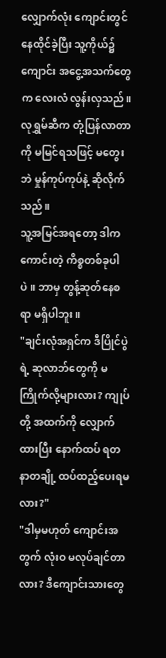လျှောက်လုံး ကျောင်းတွင် နေထိုင်ခဲ့ပြီး သူ့ကိုယ်၌ ကျောင်း အငွေ့အသက်တွေက လေးလံ လွန်းလှသည်။ လုရွှမ်ဆီက တုံ့ပြန်လာတာကို မမြင်ရသဖြင့် မတွေးဘဲ မှုန်ကုပ်ကုပ်နဲ့ ဆိုလိုက်သည်။
သူ့အမြင်အရတော့ ဒါက ကောင်းတဲ့ ကိစ္စတစ်ခုပါပဲ။ ဘာမှ တွန့်ဆုတ်နေစရာ မရှိပါဘူး။
"ချင်းလုံအရှင်က ဒီပြိုင်ပွဲရဲ့ ဆုလာဘ်တွေကို မကြိုက်လို့များလား? ကျုပ်တို့ အထက်ကို လျှောက်ထားပြီး နောက်ထပ် ရတနာတချို့ ထပ်ထည့်ပေးရမလား?"
"ဒါမှမဟုတ် ကျောင်းအတွက် လုံးဝ မလုပ်ချင်တာလား? ဒီကျောင်းသားတွေ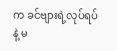က ခင်ဗျားရဲ့လုပ်ရပ်နဲ့ မ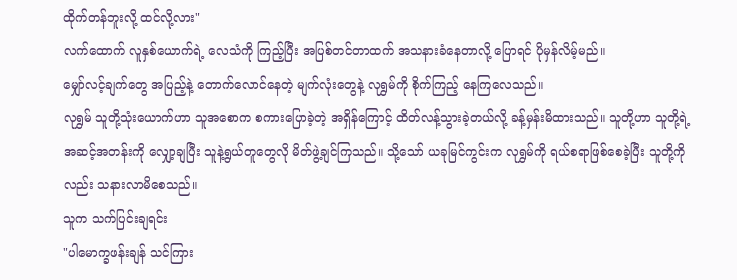ထိုက်တန်ဘူးလို့ ထင်လို့လား"
လက်ထောက် လူနှစ်ယောက်ရဲ့ လေသံကို ကြည့်ပြီး အပြစ်တင်တာထက် အသနားခံနေတာလို့ ပြောရင် ပိုမှန်လိမ့်မည်။
မျှော်လင့်ချက်တွေ အပြည့်နဲ့ တောက်လောင်နေတဲ့ မျက်လုံးတွေနဲ့ လုရွှမ်ကို စိုက်ကြည့် နေကြလေသည်။
လုရွှမ် သူတို့သုံးယောက်ဟာ သူအစောက စကားပြောခဲ့တဲ့ အရှိန်ကြောင့် ထိတ်လန့်သွားခဲ့တယ်လို့ ခန့်မှန်းမိထားသည်။ သူတို့ဟာ သူတို့ရဲ့အဆင့်အတန်းကို လျှော့ချပြီး သူနဲ့ရွယ်တူတွေလို မိတ်ဖွဲ့ချင်ကြသည်။ သို့သော် ယခုမြင်ကွင်းက လုရွှမ်ကို ရယ်စရာဖြစ်စေခဲ့ပြီး သူတို့ကိုလည်း သနားလာမိစေသည်။
သူက သက်ပြင်းချရင်း
"ပါမောက္ခဖန်းချန် သင်ကြား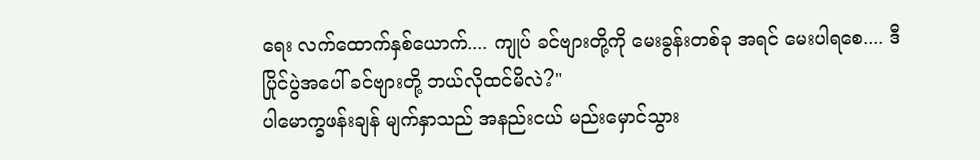ရေး လက်ထောက်နှစ်ယောက်.... ကျုပ် ခင်ဗျားတို့ကို မေးခွန်းတစ်ခု အရင် မေးပါရစေ.... ဒီပြိုင်ပွဲအပေါ် ခင်ဗျားတို့ ဘယ်လိုထင်မိလဲ?"
ပါမောက္ခဖန်းချန် မျက်နှာသည် အနည်းငယ် မည်းမှောင်သွား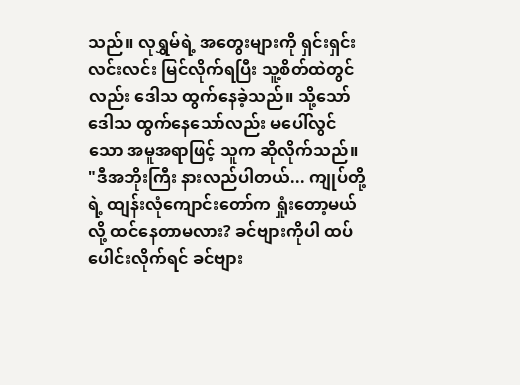သည်။ လုရွှမ်ရဲ့ အတွေးများကို ရှင်းရှင်းလင်းလင်း မြင်လိုက်ရပြီး သူ့စိတ်ထဲတွင်လည်း ဒေါသ ထွက်နေခဲ့သည်။ သို့သော် ဒေါသ ထွက်နေသော်လည်း မပေါ်လွင်သော အမူအရာဖြင့် သူက ဆိုလိုက်သည်။
"ဒီအဘိုးကြီး နားလည်ပါတယ်... ကျုပ်တို့ရဲ့ ထျန်းလုံကျောင်းတော်က ရှုံးတော့မယ်လို့ ထင်နေတာမလား? ခင်ဗျားကိုပါ ထပ်ပေါင်းလိုက်ရင် ခင်ဗျား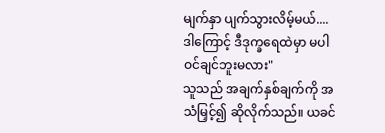မျက်နှာ ပျက်သွားလိမ့်မယ်.... ဒါကြောင့် ဒီဒုက္ခရေထဲမှာ မပါဝင်ချင်ဘူးမလား"
သူသည် အချက်နှစ်ချက်ကို အသံမြှင့်၍ ဆိုလိုက်သည်။ ယခင်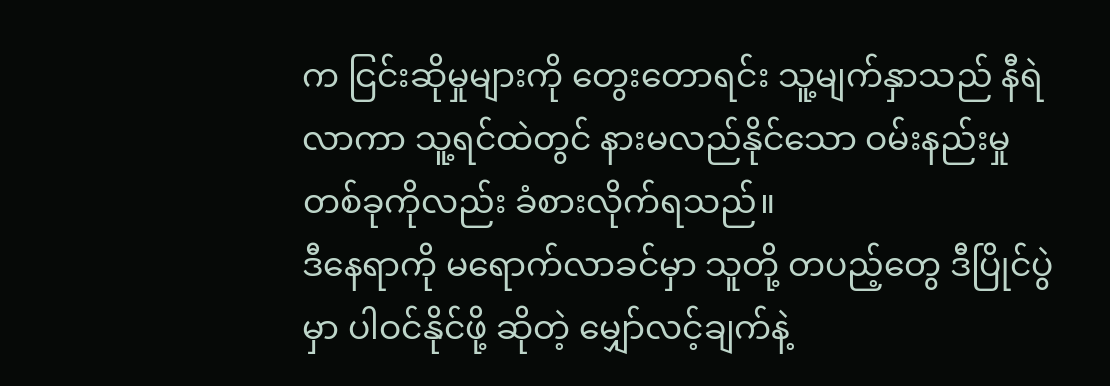က ငြင်းဆိုမှုများကို တွေးတောရင်း သူ့မျက်နှာသည် နီရဲလာကာ သူ့ရင်ထဲတွင် နားမလည်နိုင်သော ဝမ်းနည်းမှု တစ်ခုကိုလည်း ခံစားလိုက်ရသည်။
ဒီနေရာကို မရောက်လာခင်မှာ သူတို့ တပည့်တွေ ဒီပြိုင်ပွဲမှာ ပါဝင်နိုင်ဖို့ ဆိုတဲ့ မျှော်လင့်ချက်နဲ့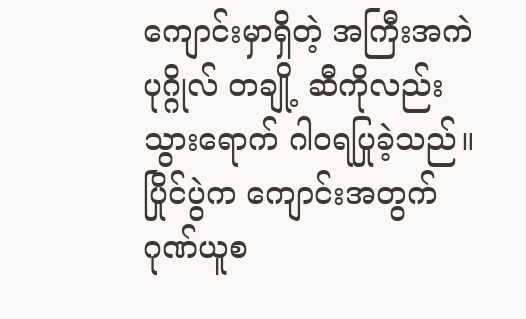ကျောင်းမှာရှိတဲ့ အကြီးအကဲပုဂ္ဂိုလ် တချို့ ဆီကိုလည်း သွားရောက် ဂါဝရပြုခဲ့သည်။ ပြိုင်ပွဲက ကျောင်းအတွက် ဂုဏ်ယူစ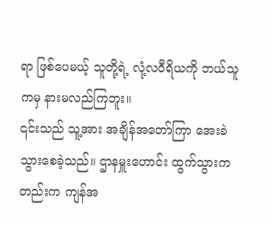ရာ ဖြစ်ပေမယ့် သူတို့ရဲ့ လုံ့လဝီရိယကို ဘယ်သူကမှ နားမလည်ကြဘူး။
၎င်းသည် သူ့အား အချိန်အတော်ကြာ အေးခဲသွားစေခဲ့သည်။ ဌာနမှူးဟောင်း ထွက်သွားကတည်းက ကျန်အ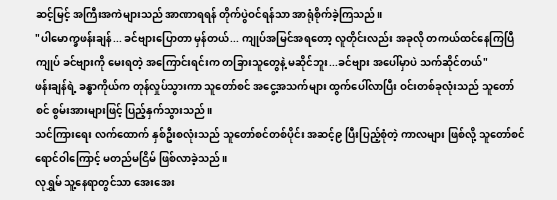ဆင့်မြင့် အကြီးအကဲများသည် အာဏာရရန် တိုက်ပွဲဝင်ရန်သာ အာရုံစိုက်ခဲ့ကြသည်။
"ပါမောက္ခဖန်းချန်... ခင်ဗျားပြောတာ မှန်တယ်... ကျုပ်အမြင်အရတော့ လူတိုင်းလည်း အခုလို တကယ်ထင်နေကြပြီ ကျုပ် ခင်ဗျားကို မေးရတဲ့ အကြောင်းရင်းက တခြားသူတွေနဲ့ မဆိုင်ဘူး...ခင်ဗျား အပေါ်မှာပဲ သက်ဆိုင်တယ်"
ဖန်းချန်ရဲ့ ခန္ဓာကိုယ်က တုန်လှုပ်သွားကာ သူတော်စင် အငွေ့အသက်များ ထွက်ပေါ်လာပြီး ဝင်းတစ်ခုလုံးသည် သူတော်စင် စွမ်းအားများဖြင့် ပြည့်နှက်သွားသည်။
သင်ကြားရေး လက်ထောက် နှစ်ဦးစလုံးသည် သူတော်စင်တစ်ပိုင်း အဆင့်၉ ပြီးပြည့်စုံတဲ့ ကာလများ ဖြစ်လို့ သူတော်စင် ရောင်ဝါကြောင့် မတည်မငြိမ် ဖြစ်လာခဲ့သည်။
လုရွှမ် သူ့နေရာတွင်သာ အေးအေး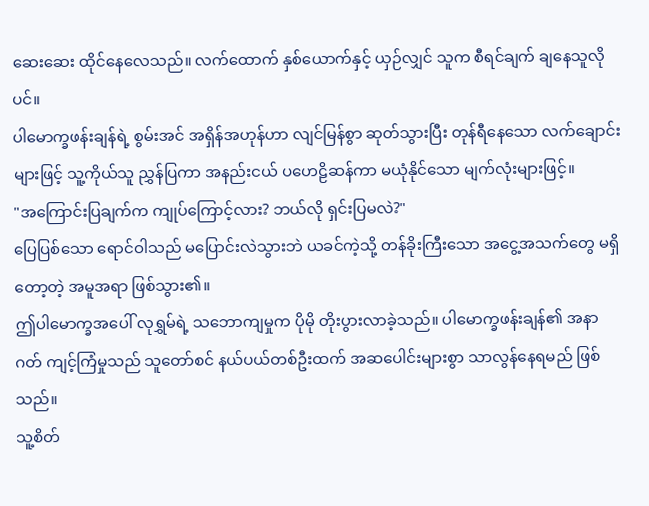ဆေးဆေး ထိုင်နေလေသည်။ လက်ထောက် နှစ်ယောက်နှင့် ယှဉ်လျှင် သူက စီရင်ချက် ချနေသူလိုပင်။
ပါမောက္ခဖန်းချန်ရဲ့ စွမ်းအင် အရှိန်အဟုန်ဟာ လျင်မြန်စွာ ဆုတ်သွားပြီး တုန်ရီနေသော လက်ချောင်းများဖြင့် သူ့ကိုယ်သူ ညွှန်ပြကာ အနည်းငယ် ပဟေဠိဆန်ကာ မယုံနိုင်သော မျက်လုံးများဖြင့်။
"အကြောင်းပြချက်က ကျုပ်ကြောင့်လား? ဘယ်လို ရှင်းပြမလဲ?"
ပြေပြစ်သော ရောင်ဝါသည် မပြောင်းလဲသွားဘဲ ယခင်ကဲ့သို့ တန်ခိုးကြီးသော အငွေ့အသက်တွေ မရှိတော့တဲ့ အမူအရာ ဖြစ်သွား၏။
ဤပါမောက္ခအပေါ် လုရွှမ်ရဲ့ သဘောကျမှုက ပိုမို တိုးပွားလာခဲ့သည်။ ပါမောက္ခဖန်းချန်၏ အနာဂတ် ကျင့်ကြံမှုသည် သူတော်စင် နယ်ပယ်တစ်ဦးထက် အဆပေါင်းများစွာ သာလွန်နေရမည် ဖြစ်သည်။
သူ့စိတ်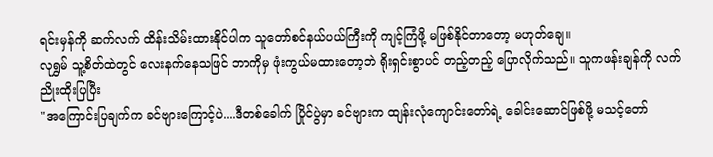ရင်းမှန်ကို ဆက်လက် ထိန်းသိမ်းထားနိုင်ပါက သူတော်စင်နယ်ပယ်ကြီးကို ကျင့်ကြံဖို့ မဖြစ်နိုင်တာတော့ မဟုတ်ချေ။
လုရွှမ် သူ့စိတ်ထဲတွင် လေးနက်နေသဖြင် ဘာကိုမှ ဖုံးကွယ်မထားတော့ဘဲ ရိုးရှင်းစွာပင် တည့်တည့် ပြောလိုက်သည်။ သူကဖန်းချန်ကို လက်ညိုးထိုးပြပြီး
"အကြောင်းပြချက်က ခင်ဗျားကြောင့်ပဲ....ဒီတစ်ခေါက် ပြိုင်ပွဲမှာ ခင်ဗျားက ထျန်းလုံကျောင်းတော်ရဲ့ ခေါင်းဆောင်ဖြစ်ဖို့ မသင့်တော်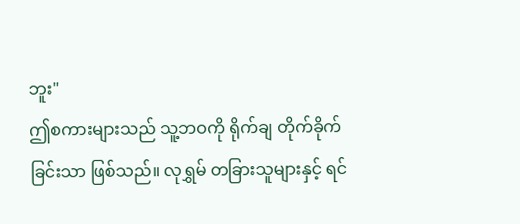ဘူး"
ဤစကားများသည် သူ့ဘဝကို ရိုက်ချ တိုက်ခိုက်ခြင်းသာ ဖြစ်သည်။ လုရွှမ် တခြားသူများနှင့် ရင်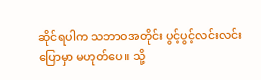ဆိုင်ရပါက သဘာဝအတိုင်း ပွင့်ပွင့်လင်းလင်း ပြောမှာ မဟုတ်ပေ။ သို့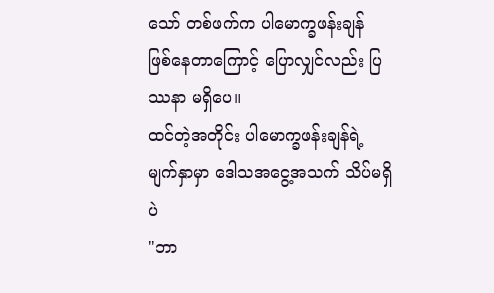သော် တစ်ဖက်က ပါမောက္ခဖန်းချန် ဖြစ်နေတာကြောင့် ပြောလျှင်လည်း ပြဿနာ မရှိပေ။
ထင်တဲ့အတိုင်း ပါမောက္ခဖန်းချန်ရဲ့ မျက်နှာမှာ ဒေါသအငွေ့အသက် သိပ်မရှိပဲ
"ဘာ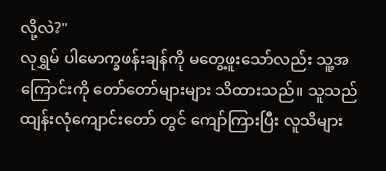လို့လဲ?"
လုရွှမ် ပါမောက္ခဖန်းချန်ကို မတွေ့ဖူးသော်လည်း သူ့အကြောင်းကို တော်တော်များများ သိထားသည်။ သူသည် ထျန်းလုံကျောင်းတော် တွင် ကျော်ကြားပြီး လူသိများ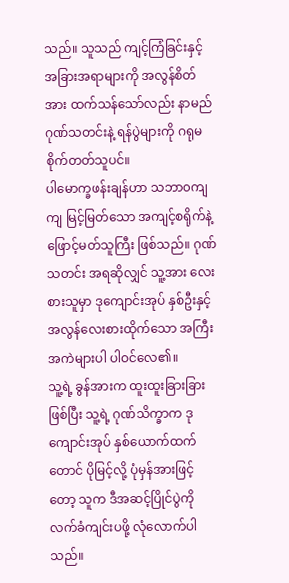သည်။ သူသည် ကျင့်ကြံခြင်းနှင့် အခြားအရာများကို အလွန်စိတ်အား ထက်သန်သော်လည်း နာမည်ဂုဏ်သတင်းနဲ့ ရန်ပွဲများကို ဂရုမစိုက်တတ်သူပင်။
ပါမောက္ခဖန်းချန်ဟာ သဘာ၀ကျကျ မြင့်မြတ်သော အကျင့်စရိုက်နဲ့ ဖြောင့်မတ်သူကြီး ဖြစ်သည်။ ဂုဏ်သတင်း အရဆိုလျှင် သူ့အား လေးစားသူမှာ ဒုကျောင်းအုပ် နှစ်ဦးနှင့် အလွန်လေးစားထိုက်သော အကြီးအကဲများပါ ပါဝင်လေ၏။
သူ့ရဲ့ ခွန်အားက ထူးထူးခြားခြား ဖြစ်ပြီး သူ့ရဲ့ ဂုဏ်သိက္ခာက ဒုကျောင်းအုပ် နှစ်ယောက်ထက်တောင် ပိုမြင့်လို့ ပုံမှန်အားဖြင့်တော့ သူက ဒီအဆင့်ပြိုင်ပွဲကို လက်ခံကျင်းပဖို့ လုံလောက်ပါသည်။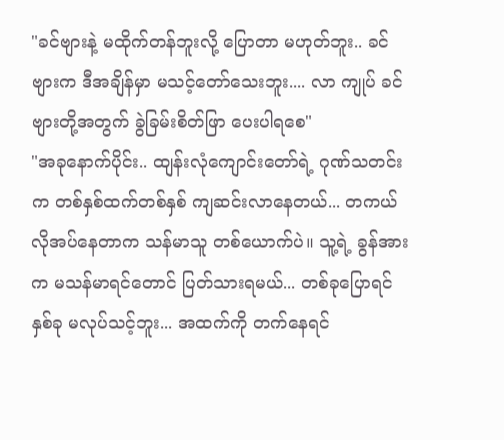"ခင်ဗျားနဲ့ မထိုက်တန်ဘူးလို့ ပြောတာ မဟုတ်ဘူး.. ခင်ဗျားက ဒီအချိန်မှာ မသင့်တော်သေးဘူး.... လာ ကျုပ် ခင်ဗျားတို့အတွက် ခွဲခြမ်းစိတ်ဖြာ ပေးပါရစေ"
"အခုနောက်ပိုင်း.. ထျန်းလုံကျောင်းတော်ရဲ့ ဂုဏ်သတင်းက တစ်နှစ်ထက်တစ်နှစ် ကျဆင်းလာနေတယ်... တကယ် လိုအပ်နေတာက သန်မာသူ တစ်ယောက်ပဲ။ သူ့ရဲ့ ခွန်အားက မသန်မာရင်တောင် ပြတ်သားရမယ်... တစ်ခုပြောရင် နှစ်ခု မလုပ်သင့်ဘူး... အထက်ကို တက်နေရင်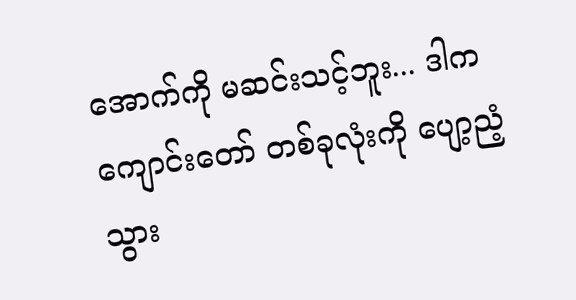အောက်ကို မဆင်းသင့်ဘူး... ဒါက ကျောင်းတော် တစ်ခုလုံးကို ပျော့ညံ့သွား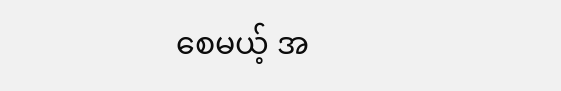စေမယ့် အ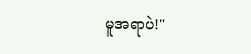မူအရာပဲ!"